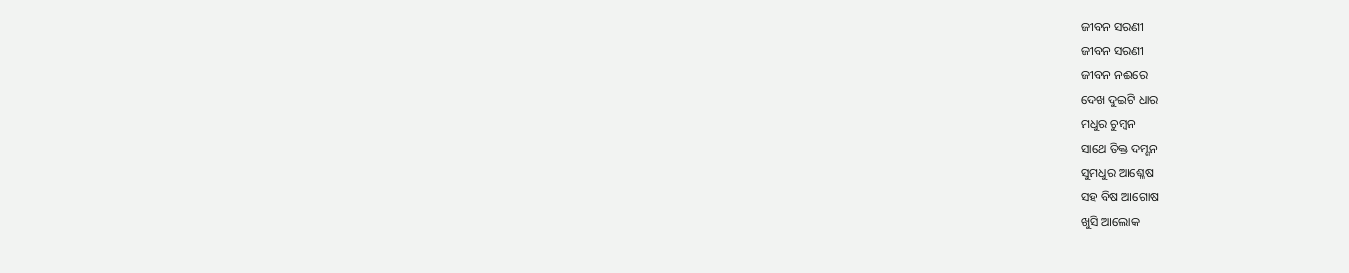ଜୀବନ ସରଣୀ
ଜୀବନ ସରଣୀ
ଜୀବନ ନଈରେ
ଦେଖ ଦୁଇଟି ଧାର
ମଧୁର ଚୁମ୍ବନ
ସାଥେ ତିକ୍ତ ଦମ୍ଶନ
ସୁମଧୁର ଆଶ୍ଳେଷ
ସହ ବିଷ ଆଗୋଷ
ଖୁସି ଆଲୋକ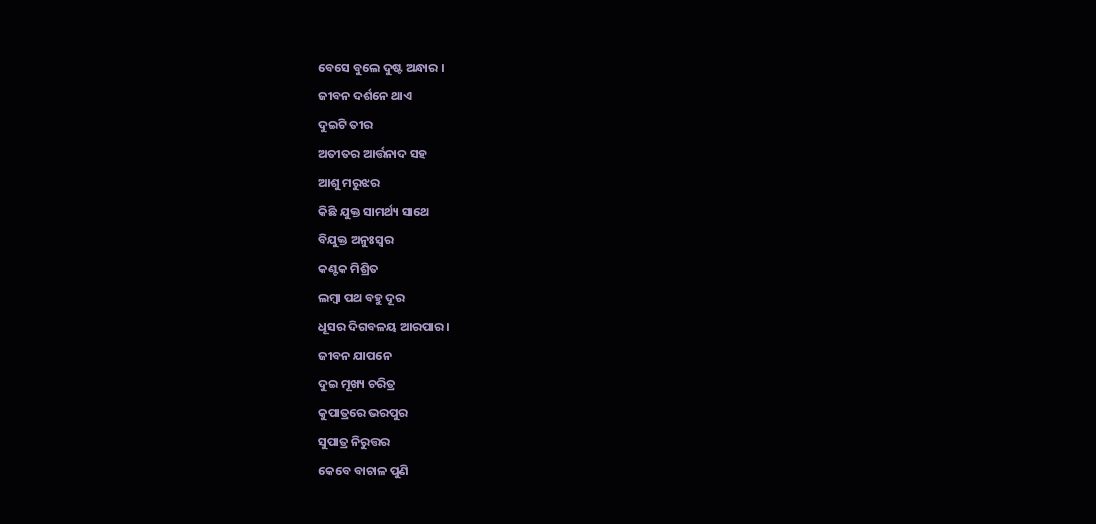ବେସେ ବୁଲେ ଦୁଷ୍ଟ ଅନ୍ଧାର ।
ଜୀବନ ଦର୍ଶନେ ଥାଏ
ଦୁଇଟି ତୀର
ଅତୀତର ଆର୍ତ୍ତନାଦ ସହ
ଆଶୁ ମରୁଝର
କିଛି ଯୁକ୍ତ ସାମର୍ଥ୍ୟ ସାଥେ
ବିଯୁକ୍ତ ଅନୁଃସ୍ଵର
କଣ୍ଟକ ମିଶ୍ରିତ
ଲମ୍ବା ପଥ ବହୁ ଦୂର
ଧୂସର ଦିଗବଳୟ ଆରପାର ।
ଜୀବନ ଯାପନେ
ଦୁଇ ମୂଖ୍ୟ ଚରିତ୍ର
କୁପାତ୍ରରେ ଭରପୁର
ସୁପାତ୍ର ନିରୁତ୍ତର
କେବେ ବାଚାଳ ପୁଣି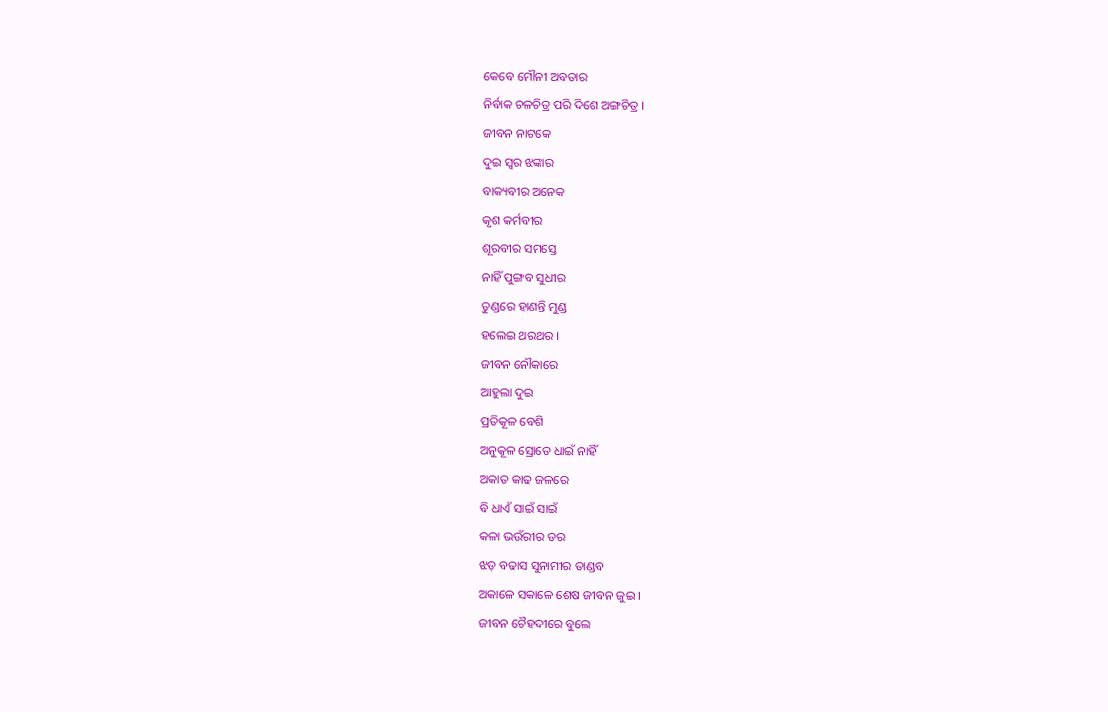କେବେ ମୌନୀ ଅବତାର
ନିର୍ବାକ ଚଳଚିତ୍ର ପରି ଦିଶେ ଅଙ୍ଗଚିତ୍ର ।
ଜୀବନ ନାଟକେ
ଦୁଇ ସ୍ଵର ଝଙ୍କାର
ବାକ୍ୟବୀର ଅନେକ
କୃଶ କର୍ମବୀର
ଶୂରବୀର ସମସ୍ତେ
ନାହିଁ ପୁଙ୍ଗବ ସୁଧୀର
ତୁଣ୍ଡରେ ହାଣନ୍ତି ମୁଣ୍ଡ
ହଲେଇ ଥରଥର ।
ଜୀବନ ନୌକାରେ
ଆହୁଲା ଦୁଇ
ପ୍ରତିକୂଳ ବେଶି
ଅନୁକୂଳ ସ୍ରୋତେ ଧାଇଁ ନାହିଁ
ଅକାତ କାଢ ଜଳରେ
ବି ଧାଏଁ ସାଇଁ ସାଇଁ
କଳା ଭଉଁରୀର ଡର
ଝଡ଼ ବଢାସ ସୁନାମୀର ତାଣ୍ଡବ
ଅକାଳେ ସକାଳେ ଶେଷ ଜୀବନ ଜୁଇ ।
ଜୀବନ ଚୈହଦୀରେ ବୁଲେ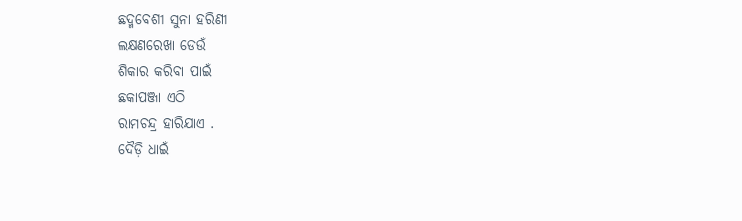ଛଦ୍ମବେଶୀ ସୁନା ହରିଣୀ
ଲକ୍ଷଣରେଖା ଡେଉଁ
ଶିକାର କରିବା ପାଇଁ
ଛକାପଞ୍ଜା ଏଠି
ରାମଚନ୍ଦ୍ର ହାରିଯାଏ .
ଦୈଡ଼ି ଧାଇଁ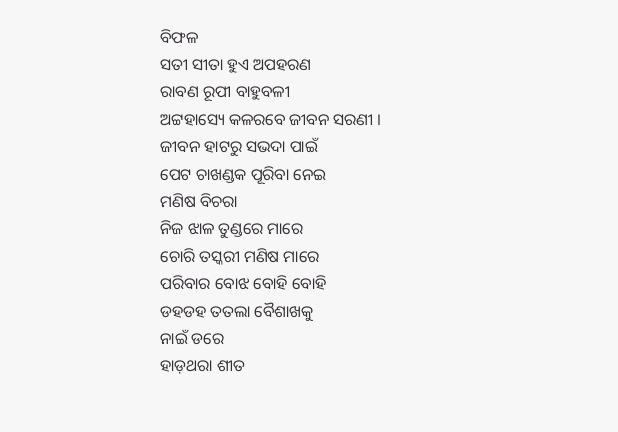ବିଫଳ
ସତୀ ସୀତା ହୁଏ ଅପହରଣ
ରାବଣ ରୂପୀ ବାହୁବଳୀ
ଅଟ୍ଟହାସ୍ୟେ କଳରବେ ଜୀବନ ସରଣୀ ।
ଜୀବନ ହାଟରୁ ସଭଦା ପାଇଁ
ପେଟ ଚାଖଣ୍ଡକ ପୂରିବା ନେଇ
ମଣିଷ ବିଚରା
ନିଜ ଝାଳ ତୁଣ୍ଡରେ ମାରେ
ଚୋରି ତସ୍କରୀ ମଣିଷ ମାରେ
ପରିବାର ବୋଝ ବୋହି ବୋହି
ଡହଡହ ତତଲା ବୈଶାଖକୁ
ନାଇଁ ଡରେ
ହାଡ଼ଥରା ଶୀତ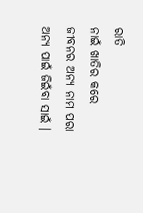ରାତି
ନାଇଁ ଖାତିର କରେ
ଜୀବନର ଅନ୍ୟ ନାମ ପରା
ଅନ୍ୟ ପାଇଁ ଜିଇଁବା ସାଇଁ ।